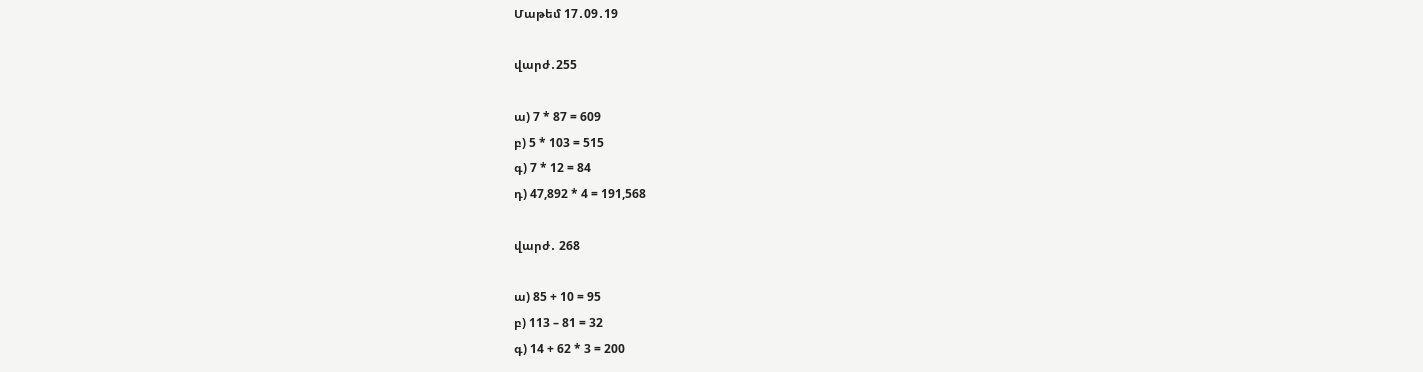Մաթեմ 17․09․19

վարժ․255

ա) 7 * 87 = 609
բ) 5 * 103 = 515
գ) 7 * 12 = 84
դ) 47,892 * 4 = 191,568

վարժ․ 268

ա) 85 + 10 = 95
բ) 113 – 81 = 32
գ) 14 + 62 * 3 = 200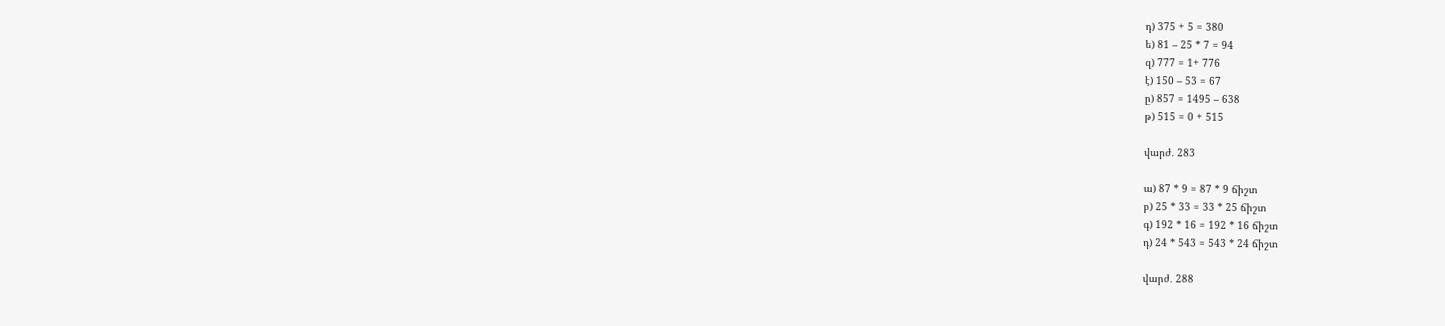դ) 375 + 5 = 380
ե) 81 – 25 * 7 = 94
զ) 777 = 1+ 776
է) 150 – 53 = 67
ը) 857 = 1495 – 638
թ) 515 = 0 + 515

վարժ․ 283

ա) 87 * 9 = 87 * 9 ճիշտ
բ) 25 * 33 = 33 * 25 ճիշտ
գ) 192 * 16 = 192 * 16 ճիշտ
դ) 24 * 543 = 543 * 24 ճիշտ

վարժ․ 288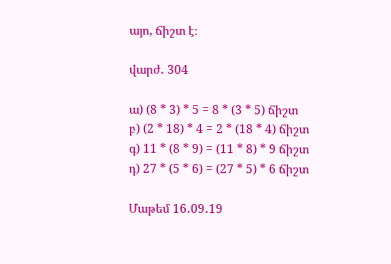այո, ճիշտ է։

վարժ․ 304

ա) (8 * 3) * 5 = 8 * (3 * 5) ճիշտ
բ) (2 * 18) * 4 = 2 * (18 * 4) ճիշտ
գ) 11 * (8 * 9) = (11 * 8) * 9 ճիշտ
դ) 27 * (5 * 6) = (27 * 5) * 6 ճիշտ

Մաթեմ 16․09․19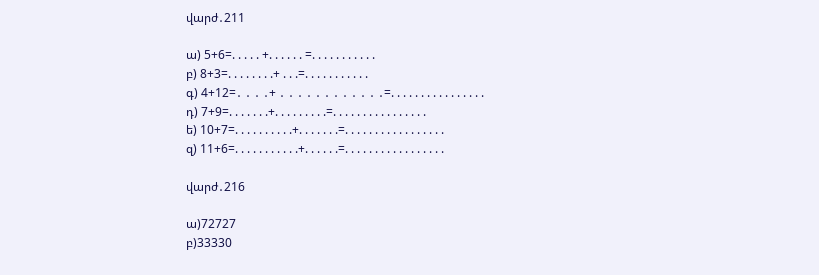վարժ․211

ա) 5+6=. . . . . +. . . . . . =. . . . . . . . . . .
բ) 8+3=. . . . . . . .+ . . .=. . . . . . . . . . .
գ) 4+12=․ ․ ․ ․+ ․ ․ ․ ․ ․ ․ ․ ․ ․ ․ ․ ․=. . . . . . . . . . . . . . . .
դ) 7+9=. . . . . . .+. . . . . . . . .=. . . . . . . . . . . . . . . .
ե) 10+7=. . . . . . . . . .+. . . . . . .=. . . . . . . . . . . . . . . . .
զ) 11+6=. . . . . . . . . . .+. . . . . .=. . . . . . . . . . . . . . . . .

վարժ․216

ա)72727
բ)33330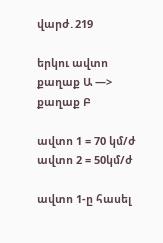վարժ․219

երկու ավտո
քաղաք Ա —> քաղաք Բ

ավտո 1 = 70 կմ/ժ
ավտո 2 = 50կմ/ժ

ավտո 1-ը հասել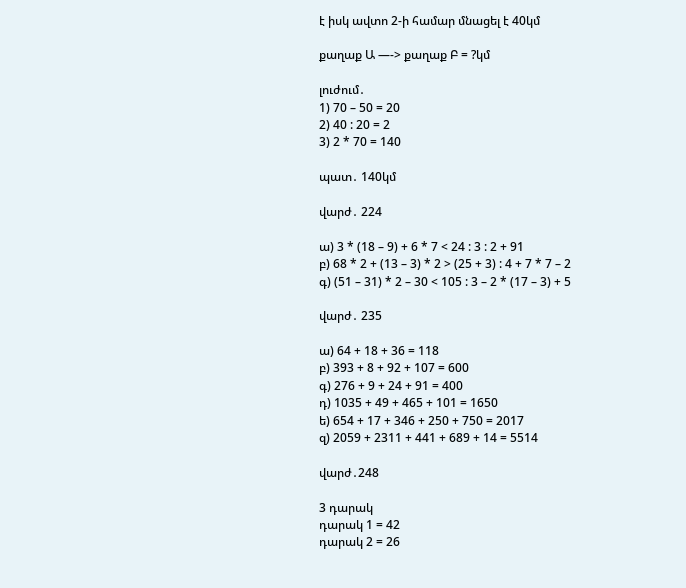է իսկ ավտո 2-ի համար մնացել է 40կմ

քաղաք Ա —-> քաղաք Բ = ?կմ

լուժում․
1) 70 – 50 = 20
2) 40 : 20 = 2
3) 2 * 70 = 140

պատ․ 140կմ

վարժ․ 224

ա) 3 * (18 – 9) + 6 * 7 < 24 : 3 : 2 + 91
բ) 68 * 2 + (13 – 3) * 2 > (25 + 3) : 4 + 7 * 7 – 2
գ) (51 – 31) * 2 – 30 < 105 : 3 – 2 * (17 – 3) + 5

վարժ․ 235

ա) 64 + 18 + 36 = 118
բ) 393 + 8 + 92 + 107 = 600
գ) 276 + 9 + 24 + 91 = 400
դ) 1035 + 49 + 465 + 101 = 1650
ե) 654 + 17 + 346 + 250 + 750 = 2017
զ) 2059 + 2311 + 441 + 689 + 14 = 5514

վարժ․248

3 դարակ
դարակ 1 = 42
դարակ 2 = 26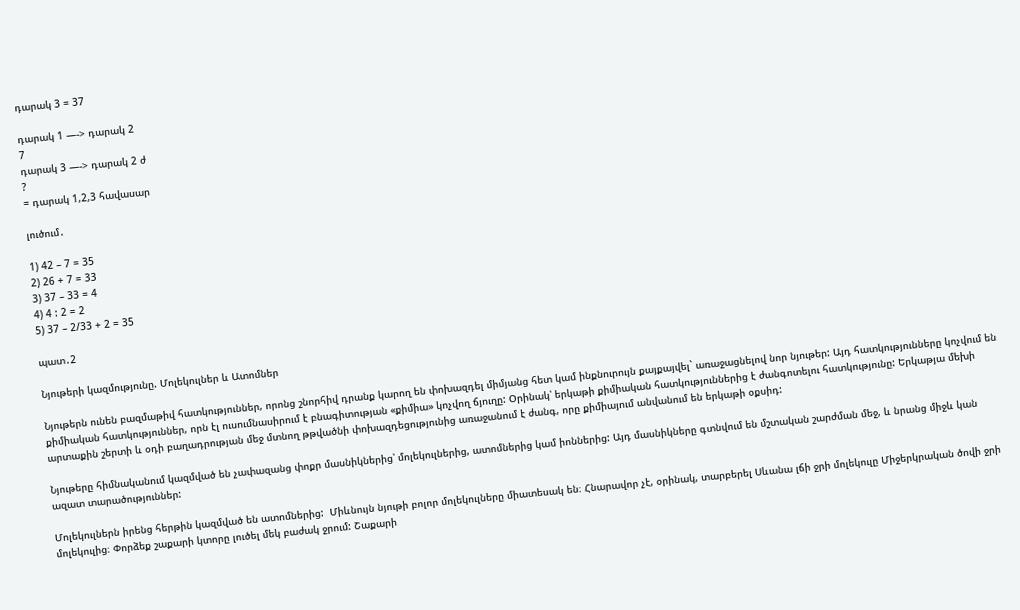դարակ 3 = 37

դարակ 1 —-> դարակ 2
7
դարակ 3 —-> դարակ 2 ժ
?
= դարակ 1,2,3 հավասար

լուծում․

1) 42 – 7 = 35
2) 26 + 7 = 33
3) 37 – 33 = 4
4) 4 : 2 = 2
5) 37 – 2/33 + 2 = 35

պատ․2

Նյութերի կազմությունը. Մոլեկուլներ և Ատոմներ

Նյութերն ունեն բազմաթիվ հատկություններ, որոնց շնորհիվ դրանք կարող են փոխազդել միմյանց հետ կամ ինքնուրույն քայքայվել` առաջացնելով նոր նյութեր: Այդ հատկությունները կոչվում են քիմիական հատկություններ, որն էլ ուսումնասիրում է բնագիտության «քիմիա» կոչվող ճյուղը: Օրինակ՝ երկաթի քիմիական հատկություններից է ժանգոտելու հատկությունը: Երկաթյա մեխի արտաքին շերտի և օդի բաղադրության մեջ մտնող թթվածնի փոխազդեցությունից առաջանում է ժանգ, որը քիմիայում անվանում են երկաթի օքսիդ:

Նյութերը հիմնականում կազմված են չափազանց փոքր մասնիկներից՝ մոլեկուլներից, ատոմներից կամ իոններից: Այդ մասնիկները գտնվում են մշտական շարժման մեջ, և նրանց միջև կան ազատ տարածություններ:

Մոլեկուլներն իրենց հերթին կազմված են ատոմներից:  Միևնույն նյութի բոլոր մոլեկուլները միատեսակ են։ Հնարավոր չէ, օրինակ, տարբերել Սևանա լճի ջրի մոլեկուլը Միջերկրական ծովի ջրի մոլեկուլից։ Փորձեք շաքարի կտորը լուծել մեկ բաժակ ջրում: Շաքարի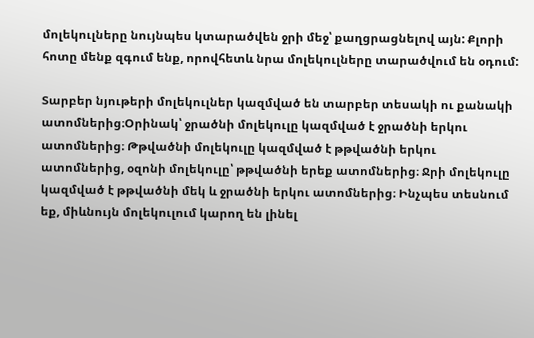մոլեկուլները նույնպես կտարածվեն ջրի մեջ՝ քաղցրացնելով այն: Քլորի հոտը մենք զգում ենք, որովհետև նրա մոլեկուլները տարածվում են օդում:

Տարբեր նյութերի մոլեկուլներ կազմված են տարբեր տեսակի ու քանակի ատոմներից։Օրինակ՝ ջրածնի մոլեկուլը կազմված է ջրածնի երկու ատոմներից։ Թթվածնի մոլեկուլը կազմված է թթվածնի երկու ատոմներից, օզոնի մոլեկուլը՝ թթվածնի երեք ատոմներից։ Ջրի մոլեկուլը կազմված է թթվածնի մեկ և ջրածնի երկու ատոմներից։ Ինչպես տեսնում եք, միևնույն մոլեկուլում կարող են լինել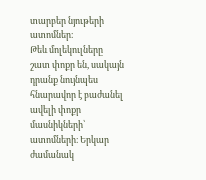տարբեր նյութերի ատոմներ։
Թեև մոլեկուլները շատ փոքր են, սակայն դրանք նույնպես հնարավոր է բաժանել ավելի փոքր մասնիկների՝ ատոմների։ Երկար ժամանակ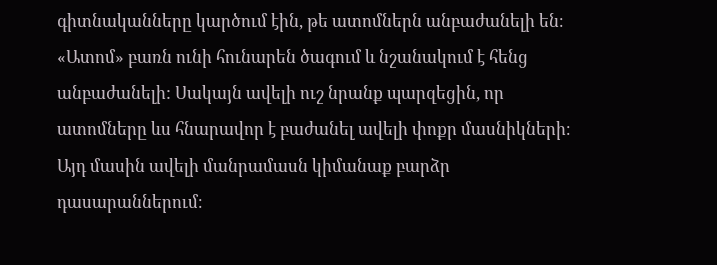գիտնականները կարծում էին, թե ատոմներն անբաժանելի են։ «Ատոմ» բառն ունի հունարեն ծագում և նշանակում է հենց անբաժանելի: Սակայն ավելի ուշ նրանք պարզեցին, որ ատոմները ևս հնարավոր է բաժանել ավելի փոքր մասնիկների։ Այդ մասին ավելի մանրամասն կիմանաք բարձր դասարաններում։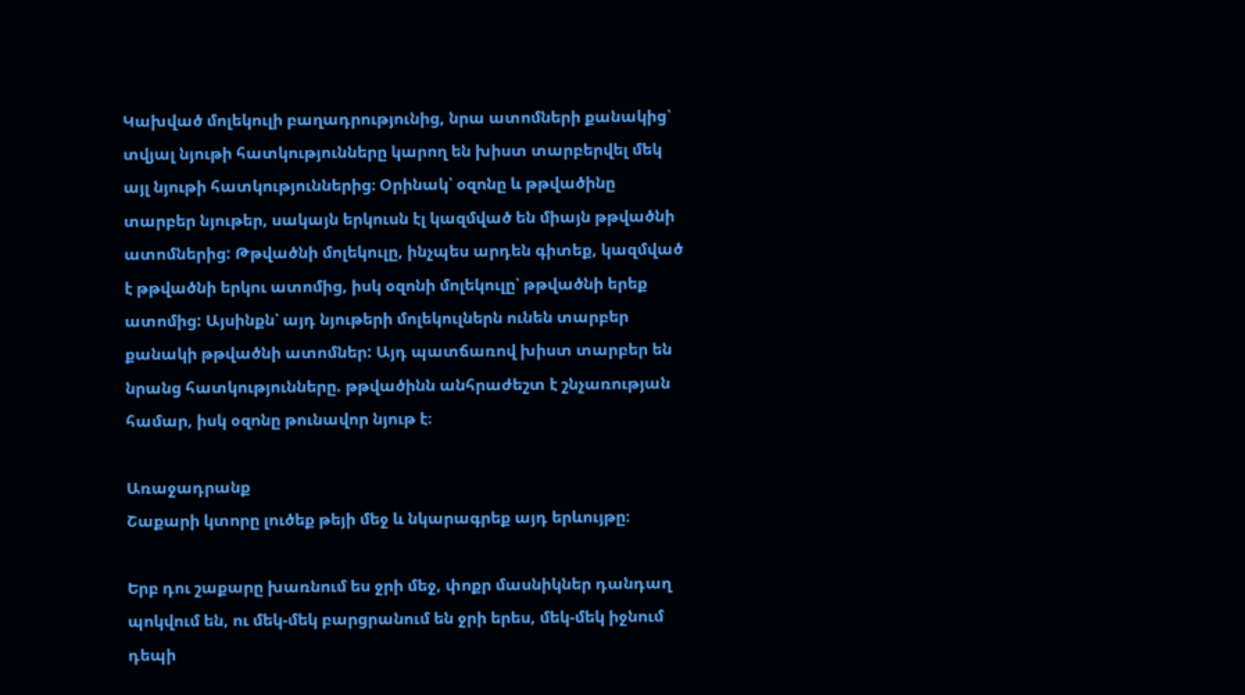Կախված մոլեկուլի բաղադրությունից, նրա ատոմների քանակից՝ տվյալ նյութի հատկությունները կարող են խիստ տարբերվել մեկ այլ նյութի հատկություններից։ Օրինակ՝ օզոնը և թթվածինը տարբեր նյութեր, սակայն երկուսն էլ կազմված են միայն թթվածնի ատոմներից: Թթվածնի մոլեկուլը, ինչպես արդեն գիտեք, կազմված է թթվածնի երկու ատոմից, իսկ օզոնի մոլեկուլը՝ թթվածնի երեք ատոմից: Այսինքն՝ այդ նյութերի մոլեկուլներն ունեն տարբեր քանակի թթվածնի ատոմներ: Այդ պատճառով խիստ տարբեր են նրանց հատկությունները. թթվածինն անհրաժեշտ է շնչառության համար, իսկ օզոնը թունավոր նյութ է։

Առաջադրանք
Շաքարի կտորը լուծեք թեյի մեջ և նկարագրեք այդ երևույթը։

Երբ դու շաքարը խառնում ես ջրի մեջ, փոքր մասնիկներ դանդաղ պոկվում են, ու մեկ-մեկ բարցրանում են ջրի երես, մեկ-մեկ իջնում դեպի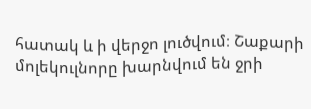հատակ և ի վերջո լուծվում։ Շաքարի մոլեկուլնորը խարնվում են ջրի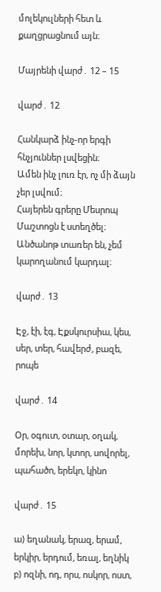մոլեկուլների հետ և քաղցրացնում այն։

Մայրենի վարժ․ 12 – 15

վարժ․ 12

Հանկարձ ինչ-որ երգի հնչյուններ լսվեցին։
Ամեն ինչ լուռ էր, ոչ մի ձայն չեր լսվում։
Հայերեն գրերը Մեսրոպ Մաշտոցն է ստեղծել։
Անծանոթ տառեր են, չեմ կարողանում կարդալ։

վարժ․ 13

Էջ, էի, էգ, Էքսկուրսիա, կես, սեր, տեր, հավերժ, բազե, րոպե

վարժ․ 14

Օր, օգուտ, օտար, օղակ, մորեխ, նոր, կտոր, սովորել, պահածո, երեկո, կինո

վարժ․ 15

ա) եղանակ, երազ, երամ, երկիր, երդում, եռալ, եղնիկ
բ) ոզնի, ոդ, որս, ոսկոր, ոստ,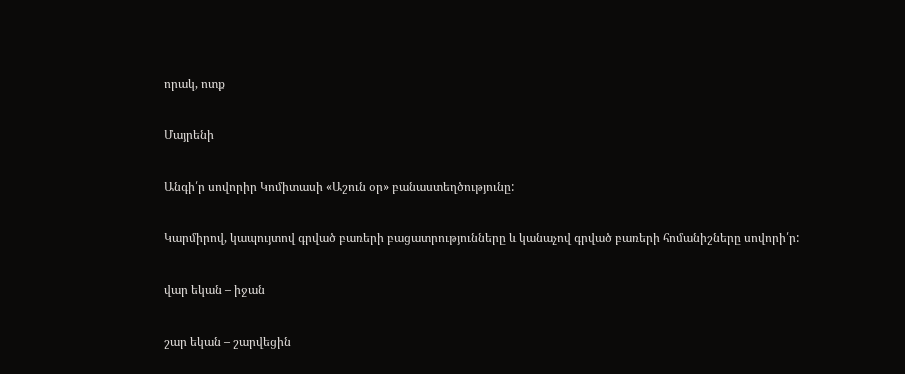որակ, ոտք

Մայրենի

Անգի՛ր սովորիր Կոմիտասի «Աշուն օր» բանաստեղծությունը:

Կարմիրով, կապույտով գրված բառերի բացատրությունները և կանաչով գրված բառերի հոմանիշները սովորի՛ր:

վար եկան – իջան

շար եկան – շարվեցին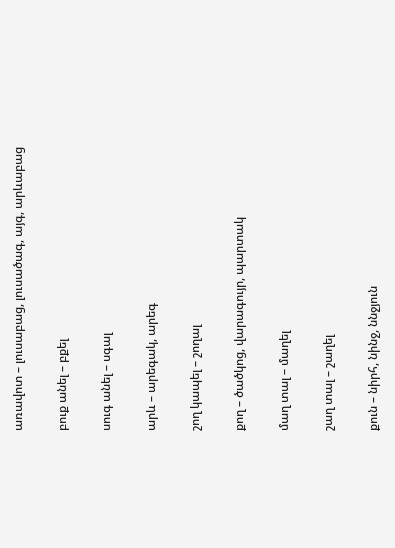առավոտ – լուսաբաց, լուսածագ, այգ, արևաբաց

բուք անել – բքել

սուգ անել – սգալ

արև – արեգակ, արեգ

շող կապել – շողալ

քող – ծածկոց, վարագույր, պարտակ

մաղ տալ – մաղել

շաղ տալ – շաղել

քուն – նիրհ, նինջ, ննջյուն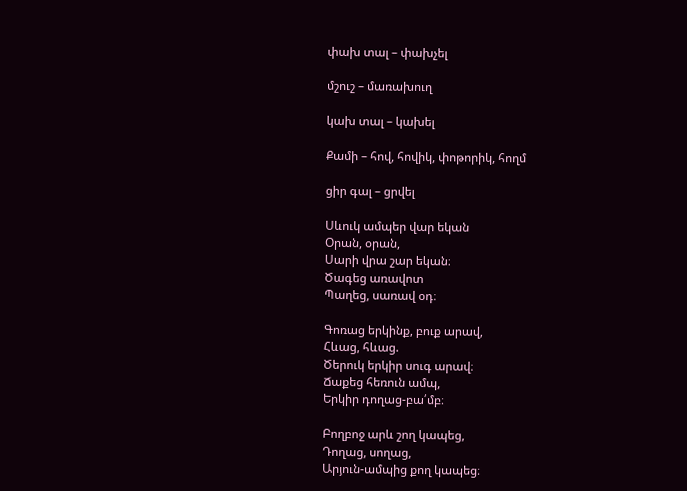փախ տալ – փախչել

մշուշ – մառախուղ

կախ տալ – կախել

Քամի – հով, հովիկ, փոթորիկ, հողմ

ցիր գալ – ցրվել

Սևուկ ամպեր վար եկան
Օրան, օրան,
Սարի վրա շար եկան։
Ծագեց առավոտ
Պաղեց, սառավ օդ։

Գոռաց երկինք, բուք արավ,
Հևաց, հևաց.
Ծերուկ երկիր սուգ արավ։
Ճաքեց հեռուն ամպ,
Երկիր դողաց-բա՛մբ։

Բողբոջ արև շող կապեց,
Դողաց, սողաց,
Արյուն-ամպից քող կապեց։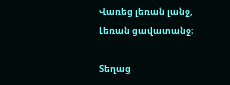Վառեց լեռան լանջ,
Լեռան ցավատանջ։

Տեղաց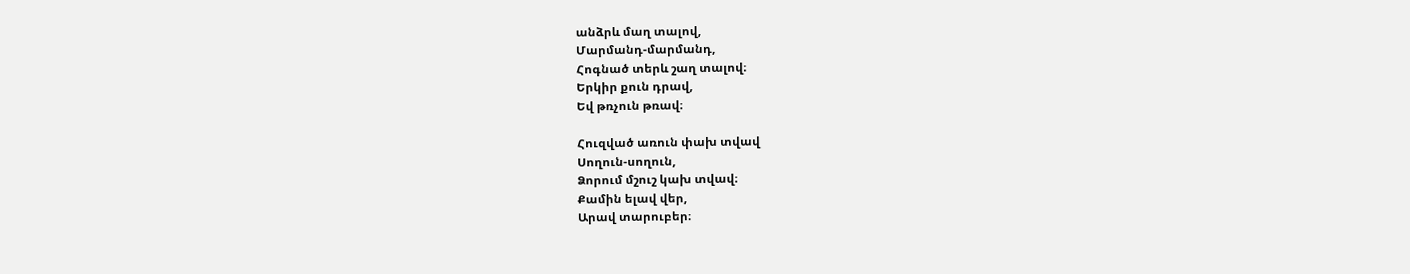անձրև մաղ տալով,
Մարմանդ-մարմանդ,
Հոգնած տերև շաղ տալով։
Երկիր քուն դրավ,
Եվ թռչուն թռավ։

Հուզված առուն փախ տվավ
Սողուն-սողուն,
Ձորում մշուշ կախ տվավ։
Քամին ելավ վեր,
Արավ տարուբեր։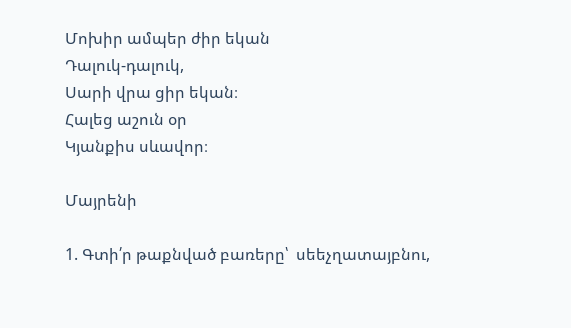Մոխիր ամպեր ժիր եկան
Դալուկ-դալուկ,
Սարի վրա ցիր եկան։
Հալեց աշուն օր
Կյանքիս սևավոր։

Մայրենի

1. Գտի՛ր թաքնված բառերը՝  սեեչղատայբնու,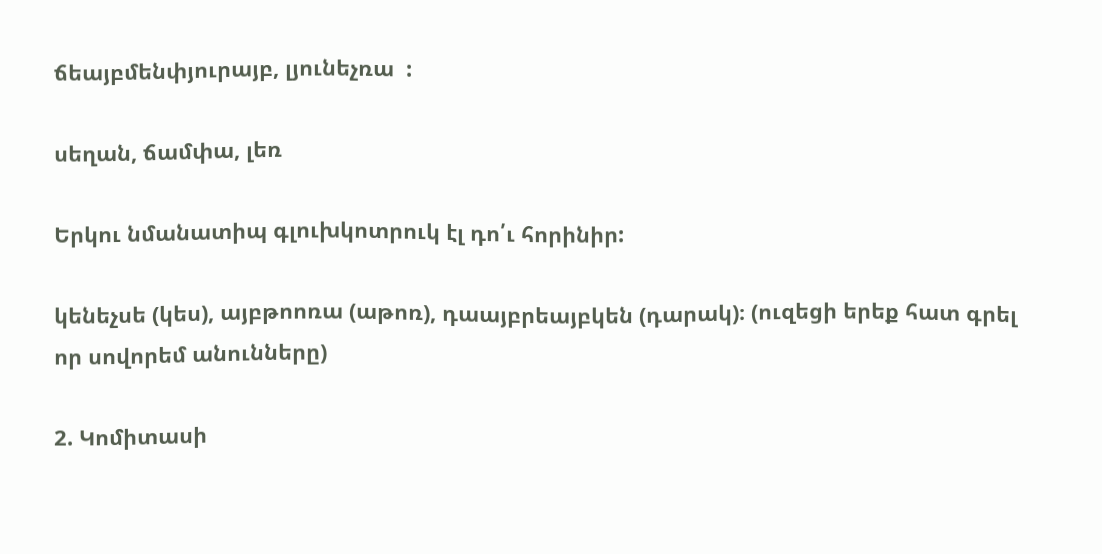ճեայբմենփյուրայբ, լյունեչռա  :

սեղան, ճամփա, լեռ

Երկու նմանատիպ գլուխկոտրուկ էլ դո՛ւ հորինիր:

կենեչսե (կես), այբթոոռա (աթոռ), դաայբրեայբկեն (դարակ)։ (ուզեցի երեք հատ գրել որ սովորեմ անունները)

2. Կոմիտասի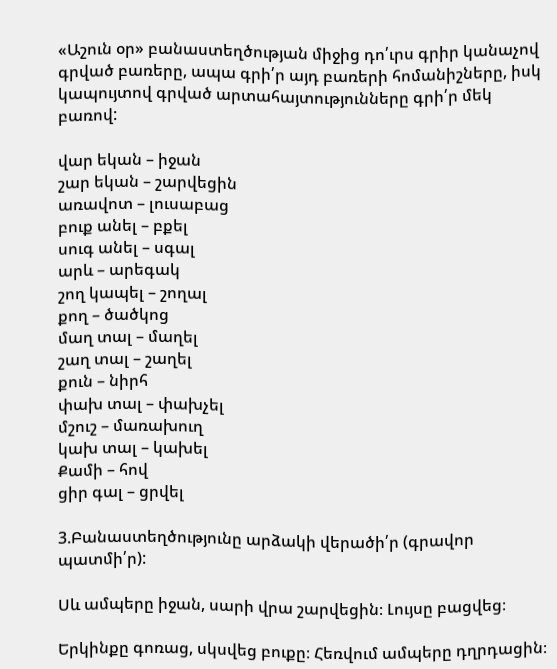«Աշուն օր» բանաստեղծության միջից դո՛ւրս գրիր կանաչով գրված բառերը, ապա գրի՛ր այդ բառերի հոմանիշները, իսկ կապույտով գրված արտահայտությունները գրի՛ր մեկ բառով:

վար եկան – իջան
շար եկան – շարվեցին
առավոտ – լուսաբաց
բուք անել – բքել
սուգ անել – սգալ
արև – արեգակ
շող կապել – շողալ
քող – ծածկոց
մաղ տալ – մաղել
շաղ տալ – շաղել
քուն – նիրհ
փախ տալ – փախչել
մշուշ – մառախուղ
կախ տալ – կախել
Քամի – հով
ցիր գալ – ցրվել

3.Բանաստեղծությունը արձակի վերածի՛ր (գրավոր պատմի՛ր):

Սև ամպերը իջան, սարի վրա շարվեցին։ Լույսը բացվեց։

Երկինքը գոռաց, սկսվեց բուքը։ Հեռվում ամպերը դղրդացին։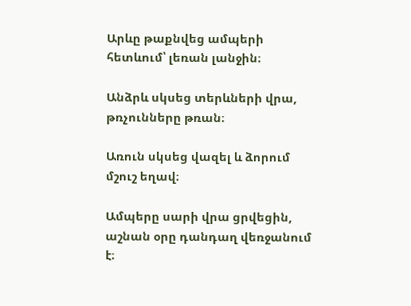Արևը թաքնվեց ամպերի հետևում՝ լեռան լանջին։

Անձրև սկսեց տերևների վրա, թռչունները թռան։

Առուն սկսեց վազել և ձորում մշուշ եղավ։

Ամպերը սարի վրա ցրվեցին, աշնան օրը դանդաղ վեռջանում է։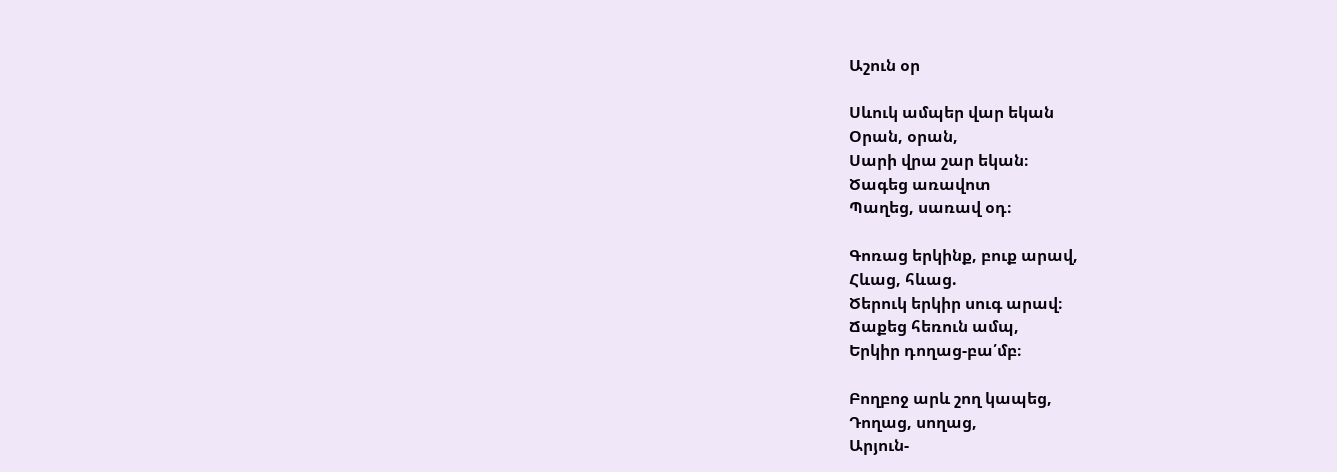Աշուն օր

Սևուկ ամպեր վար եկան
Օրան, օրան,
Սարի վրա շար եկան։
Ծագեց առավոտ
Պաղեց, սառավ օդ։

Գոռաց երկինք, բուք արավ,
Հևաց, հևաց.
Ծերուկ երկիր սուգ արավ։
Ճաքեց հեռուն ամպ,
Երկիր դողաց-բա՛մբ։

Բողբոջ արև շող կապեց,
Դողաց, սողաց,
Արյուն-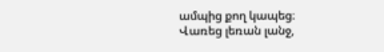ամպից քող կապեց։
Վառեց լեռան լանջ,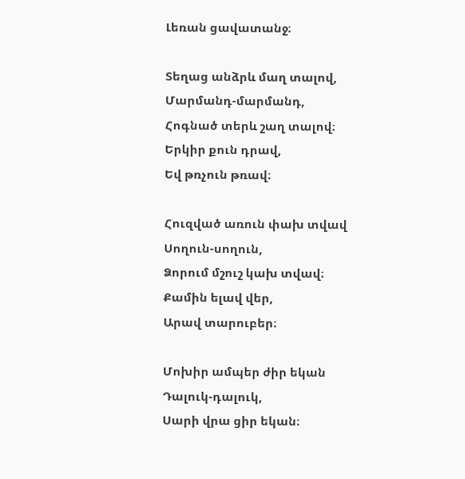Լեռան ցավատանջ։

Տեղաց անձրև մաղ տալով,
Մարմանդ-մարմանդ,
Հոգնած տերև շաղ տալով։
Երկիր քուն դրավ,
Եվ թռչուն թռավ։

Հուզված առուն փախ տվավ
Սողուն-սողուն,
Ձորում մշուշ կախ տվավ։
Քամին ելավ վեր,
Արավ տարուբեր։

Մոխիր ամպեր ժիր եկան
Դալուկ-դալուկ,
Սարի վրա ցիր եկան։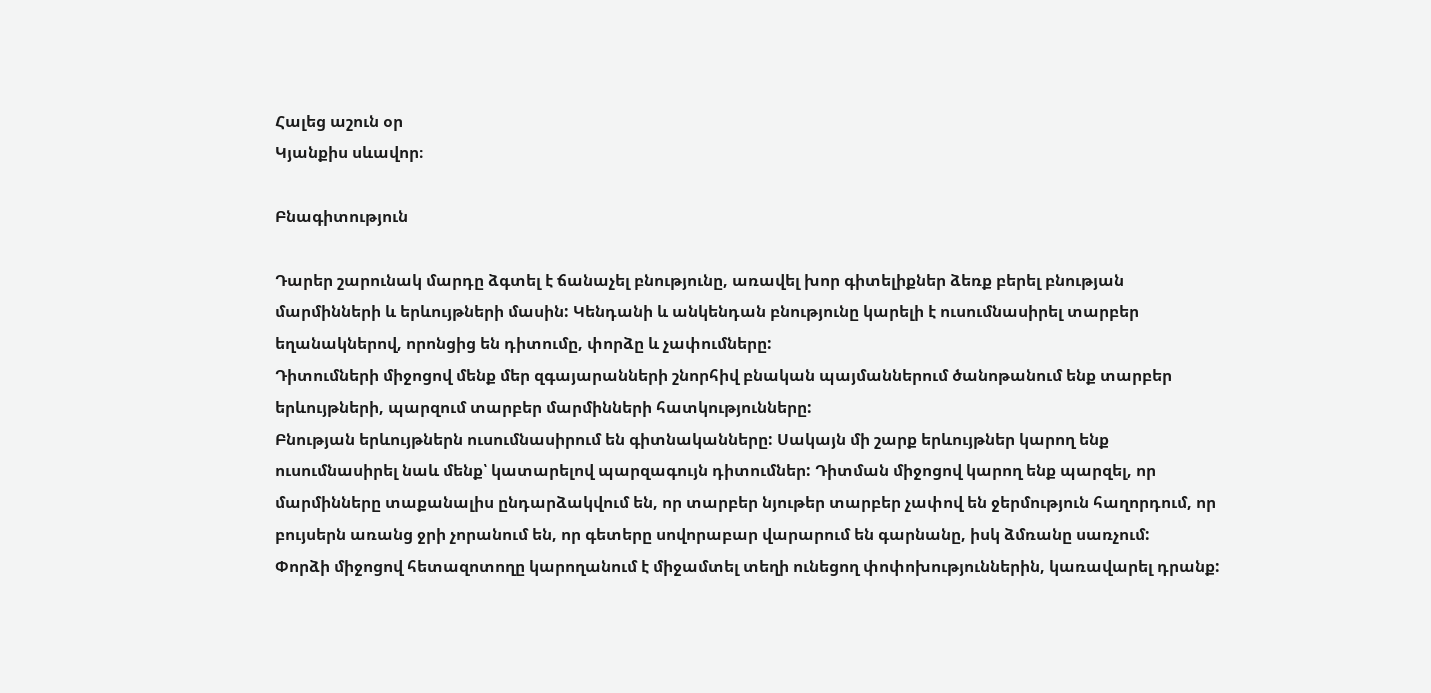Հալեց աշուն օր
Կյանքիս սևավոր։

Բնագիտություն

Դարեր շարունակ մարդը ձգտել է ճանաչել բնությունը, առավել խոր գիտելիքներ ձեռք բերել բնության մարմինների և երևույթների մասին: Կենդանի և անկենդան բնությունը կարելի է ուսումնասիրել տարբեր եղանակներով, որոնցից են դիտումը, փորձը և չափումները:
Դիտումների միջոցով մենք մեր զգայարանների շնորհիվ բնական պայմաններում ծանոթանում ենք տարբեր երևույթների, պարզում տարբեր մարմինների հատկությունները:
Բնության երևույթներն ուսումնասիրում են գիտնականները: Սակայն մի շարք երևույթներ կարող ենք ուսումնասիրել նաև մենք՝ կատարելով պարզագույն դիտումներ: Դիտման միջոցով կարող ենք պարզել, որ մարմինները տաքանալիս ընդարձակվում են, որ տարբեր նյութեր տարբեր չափով են ջերմություն հաղորդում, որ բույսերն առանց ջրի չորանում են, որ գետերը սովորաբար վարարում են գարնանը, իսկ ձմռանը սառչում:
Փորձի միջոցով հետազոտողը կարողանում է միջամտել տեղի ունեցող փոփոխություններին, կառավարել դրանք: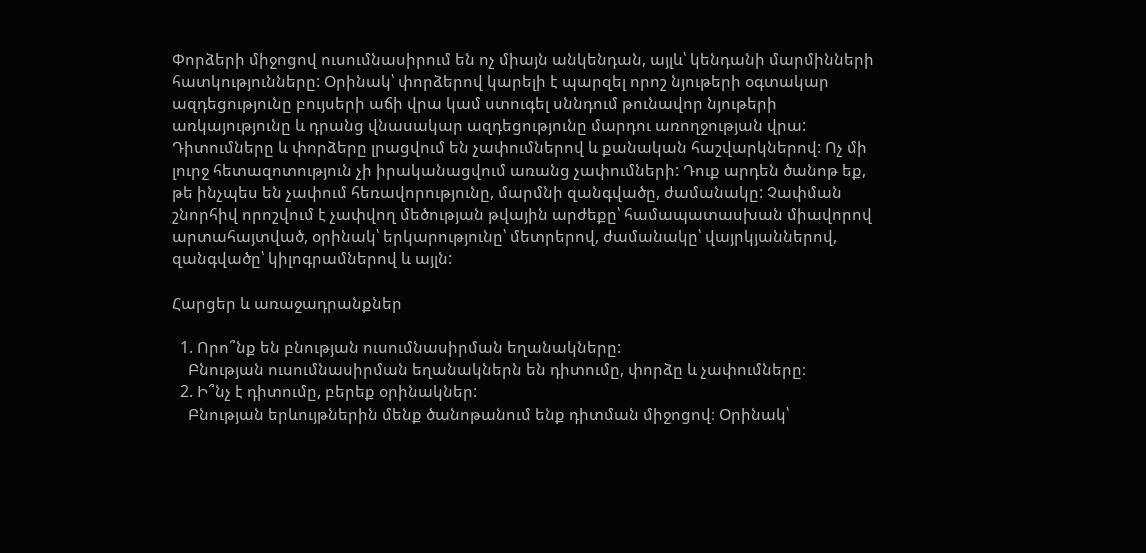Փորձերի միջոցով ուսումնասիրում են ոչ միայն անկենդան, այլև՝ կենդանի մարմինների հատկությունները: Օրինակ՝ փորձերով կարելի է պարզել որոշ նյութերի օգտակար ազդեցությունը բույսերի աճի վրա կամ ստուգել սննդում թունավոր նյութերի առկայությունը և դրանց վնասակար ազդեցությունը մարդու առողջության վրա:
Դիտումները և փորձերը լրացվում են չափումներով և քանական հաշվարկներով: Ոչ մի լուրջ հետազոտություն չի իրականացվում առանց չափումների: Դուք արդեն ծանոթ եք, թե ինչպես են չափում հեռավորությունը, մարմնի զանգվածը, ժամանակը: Չափման շնորհիվ որոշվում է չափվող մեծության թվային արժեքը՝ համապատասխան միավորով արտահայտված, օրինակ՝ երկարությունը՝ մետրերով, ժամանակը՝ վայրկյաններով, զանգվածը՝ կիլոգրամներով և այլն:

Հարցեր և առաջադրանքներ

  1. Որո՞նք են բնության ուսումնասիրման եղանակները:
    Բնության ուսումնասիրման եղանակներն են դիտումը, փորձը և չափումները։
  2. Ի՞նչ է դիտումը, բերեք օրինակներ:
    Բնության երևույթներին մենք ծանոթանում ենք դիտման միջոցով։ Օրինակ՝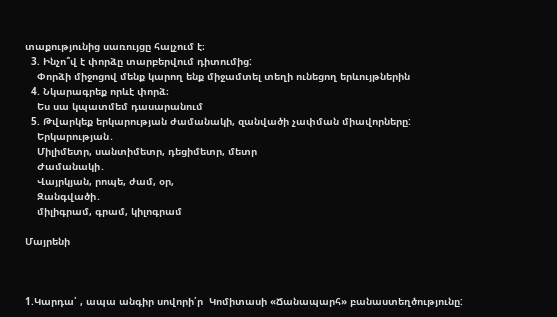տաքությունից սառույցը հալչում է։
  3. Ինչո՞վ է փորձը տարբերվում դիտումից:
    Փորձի միջոցով մենք կարող ենք միջամտել տեղի ունեցող երևույթներին
  4. Նկարագրեք որևէ փորձ։
    Ես սա կպատմեմ դասարանում
  5. Թվարկեք երկարության ժամանակի, զանվածի չափման միավորները:
    Երկարության․
    Միլիմետր, սանտիմետր, դեցիմետր, մետր
    Ժամանակի․
    Վայրկյան, րոպե, ժամ, օր,
    Զանգվածի․
    միլիգրամ, գրամ, կիլոգրամ

Մայրենի



1.Կարդա՛ , ապա անգիր սովորի՛ր  Կոմիտասի «Ճանապարհ» բանաստեղծությունը: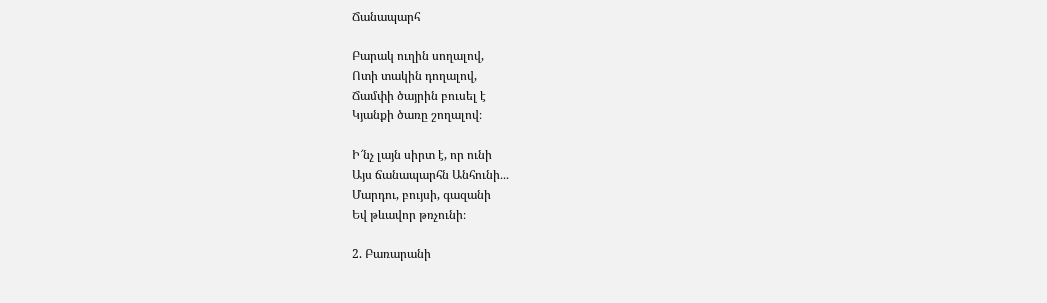Ճանապարհ

Բարակ ուղին սողալով,
Ոտի տակին դողալով,
Ճամփի ծայրին բուսել է
Կյանքի ծառը շողալով։

Ի՜նչ լայն սիրտ է, որ ունի
Այս ճանապարհն Անհունի․․․
Մարդու, բույսի, գազանի
Եվ թևավոր թռչունի։

2. Բառարանի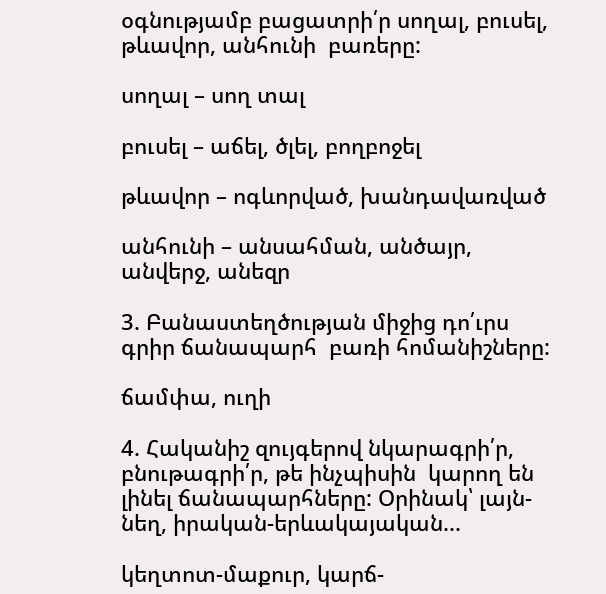օգնությամբ բացատրի՛ր սողալ, բուսել, թևավոր, անհունի  բառերը:

սողալ – սող տալ

բուսել – աճել, ծլել, բողբոջել

թևավոր – ոգևորված, խանդավառված

անհունի – անսահման, անծայր, անվերջ, անեզր

3. Բանաստեղծության միջից դո՛ւրս գրիր ճանապարհ  բառի հոմանիշները:

ճամփա, ուղի

4. Հականիշ զույգերով նկարագրի՛ր, բնութագրի՛ր, թե ինչպիսին  կարող են լինել ճանապարհները: Օրինակ՝ լայն-նեղ, իրական-երևակայական...

կեղտոտ-մաքուր, կարճ-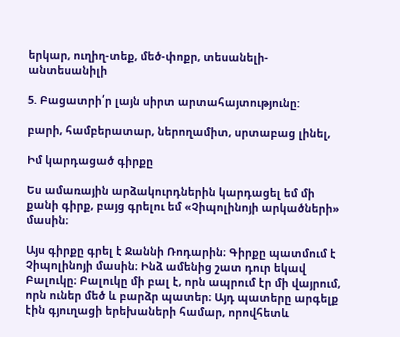երկար, ուղիղ-տեք, մեծ-փոքր, տեսանելի-անտեսանիլի

5. Բացատրի՛ր լայն սիրտ արտահայտությունը:

բարի, համբերատար, ներողամիտ, սրտաբաց լինել,

Իմ կարդացած գիրքը

Ես ամառային արձակուրդներին կարդացել եմ մի քանի գիրք, բայց գրելու եմ «Չիպոլինոյի արկածների» մասին։

Այս գիրքը գրել է Ջաննի Ռոդարին։ Գիրքը պատմում է Չիպոլինոյի մասին։ Ինձ ամենից շատ դուր եկավ Բալուկը։ Բալուկը մի բալ է, որն ապրում էր մի վայրում, որն ուներ մեծ և բարձր պատեր։ Այդ պատերը արգելք էին գյուղացի երեխաների համար, որովհետև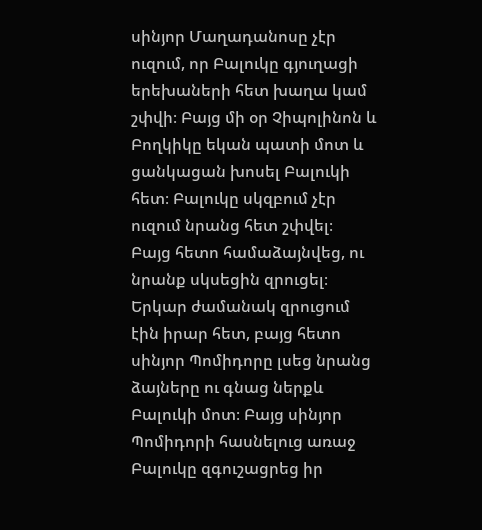սինյոր Մաղադանոսը չէր ուզում, որ Բալուկը գյուղացի երեխաների հետ խաղա կամ շփվի։ Բայց մի օր Չիպոլինոն և Բողկիկը եկան պատի մոտ և ցանկացան խոսել Բալուկի հետ։ Բալուկը սկզբում չէր ուզում նրանց հետ շփվել։ Բայց հետո համաձայնվեց, ու նրանք սկսեցին զրուցել։ Երկար ժամանակ զրուցում էին իրար հետ, բայց հետո սինյոր Պոմիդորը լսեց նրանց ձայները ու գնաց ներքև Բալուկի մոտ։ Բայց սինյոր Պոմիդորի հասնելուց առաջ Բալուկը զգուշացրեց իր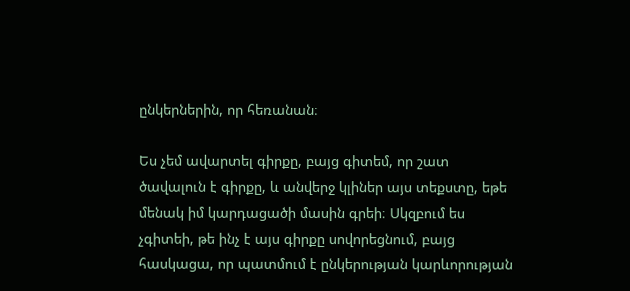ընկերներին, որ հեռանան։

Ես չեմ ավարտել գիրքը, բայց գիտեմ, որ շատ ծավալուն է գիրքը, և անվերջ կլիներ այս տեքստը, եթե մենակ իմ կարդացածի մասին գրեի։ Սկզբում ես չգիտեի, թե ինչ է այս գիրքը սովորեցնում, բայց հասկացա, որ պատմում է ընկերության կարևորության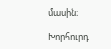մասին։

Խորհուրդ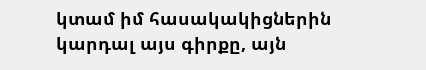կտամ իմ հասակակիցներին կարդալ այս գիրքը, այն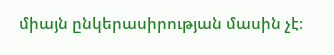միայն ընկերասիրության մասին չէ։